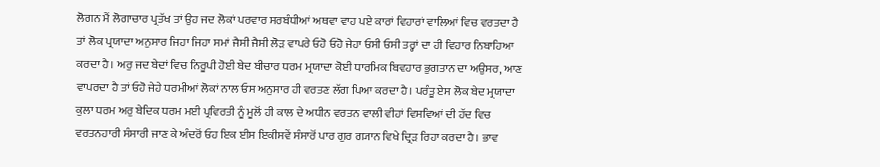ਲੋਗਨ ਮੈਂ ਲੋਗਾਚਾਰ ਪ੍ਰਤੱਖ ਤਾਂ ਉਹ ਜਦ ਲੋਕਾਂ ਪਰਵਾਰ ਸਰਬੰਧੀਆਂ ਅਥਵਾ ਵਾਹ ਪਏ ਕਾਰਾਂ ਵਿਹਾਰਾਂ ਵਾਲਿਆਂ ਵਿਚ ਵਰਤਦਾ ਹੈ ਤਾਂ ਲੋਕ ਪ੍ਰਯਾਦਾ ਅਨੁਸਾਰ ਜਿਹਾ ਜਿਹਾ ਸਮਾਂ ਜੈਸੀ ਜੈਸੀ ਲੋੜ ਵਾਪਰੇ ਓਹੋ ਓਹੋ ਜੇਹਾ ਓਸੀ ਓਸੀ ਤਰ੍ਹਾਂ ਦਾ ਹੀ ਵਿਹਾਰ ਨਿਬਾਹਿਆ ਕਰਦਾ ਹੈ। ਅਰੁ ਜਦ ਬੇਦਾਂ ਵਿਚ ਨਿਰੂਪੀ ਹੋਈ ਬੇਦ ਬੀਚਾਰ ਧਰਮ ਮ੍ਰਯਾਦਾ ਕੋਈ ਧਾਰਮਿਕ ਬਿਵਹਾਰ ਭੁਗਤਾਨ ਦਾ ਅਉਸਰ, ਆਣ ਵਾਪਰਦਾ ਹੈ ਤਾਂ ਓਹੋ ਜੇਹੇ ਧਰਮੀਆਂ ਲੋਕਾਂ ਨਾਲ ਓਸ ਅਨੁਸਾਰ ਹੀ ਵਰਤਣ ਲੱਗ ਪਿਆ ਕਰਦਾ ਹੈ। ਪਰੰਤੂ ਏਸ ਲੋਕ ਬੇਦ ਮ੍ਰਯਾਦਾ ਕੁਲਾ ਧਰਮ ਅਰੁ ਬੇਦਿਕ ਧਰਮ ਮਈ ਪ੍ਰਵਿਰਤੀ ਨੂੰ ਮੂਲੋਂ ਹੀ ਕਾਲ ਦੇ ਅਧੀਨ ਵਰਤਨ ਵਾਲੀ ਵੀਹਾਂ ਵਿਸਵਿਆਂ ਦੀ ਹੱਦ ਵਿਚ ਵਰਤਨਹਾਰੀ ਸੰਸਾਰੀ ਜਾਣ ਕੇ ਅੰਦਰੋਂ ਓਹ ਇਕ ਈਸ ਇਕੀਸਵੇਂ ਸੰਸਾਰੋਂ ਪਾਰ ਗੁਰ ਗ੍ਯਾਨ ਵਿਖੇ ਦ੍ਰਿੜ ਰਿਹਾ ਕਰਦਾ ਹੈ। ਭਾਵ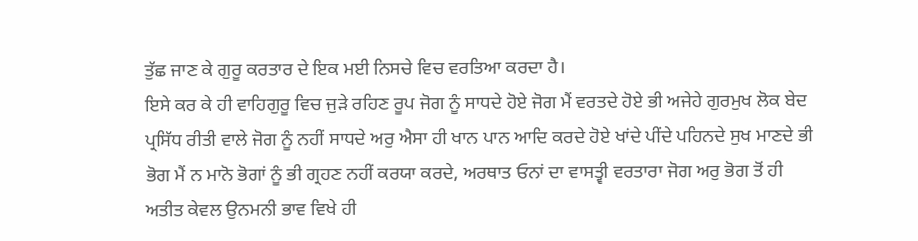ਤੁੱਛ ਜਾਣ ਕੇ ਗੁਰੂ ਕਰਤਾਰ ਦੇ ਇਕ ਮਈ ਨਿਸਚੇ ਵਿਚ ਵਰਤਿਆ ਕਰਦਾ ਹੈ।
ਇਸੇ ਕਰ ਕੇ ਹੀ ਵਾਹਿਗੁਰੂ ਵਿਚ ਜੁੜੇ ਰਹਿਣ ਰੂਪ ਜੋਗ ਨੂੰ ਸਾਧਦੇ ਹੋਏ ਜੋਗ ਮੈਂ ਵਰਤਦੇ ਹੋਏ ਭੀ ਅਜੇਹੇ ਗੁਰਮੁਖ ਲੋਕ ਬੇਦ ਪ੍ਰਸਿੱਧ ਰੀਤੀ ਵਾਲੇ ਜੋਗ ਨੂੰ ਨਹੀਂ ਸਾਧਦੇ ਅਰੁ ਐਸਾ ਹੀ ਖਾਨ ਪਾਨ ਆਦਿ ਕਰਦੇ ਹੋਏ ਖਾਂਦੇ ਪੀਂਦੇ ਪਹਿਨਦੇ ਸੁਖ ਮਾਣਦੇ ਭੀ ਭੋਗ ਮੈਂ ਨ ਮਾਨੋ ਭੋਗਾਂ ਨੂੰ ਭੀ ਗ੍ਰਹਣ ਨਹੀਂ ਕਰਯਾ ਕਰਦੇ, ਅਰਥਾਤ ਓਨਾਂ ਦਾ ਵਾਸਤ੍ਵੀ ਵਰਤਾਰਾ ਜੋਗ ਅਰੁ ਭੋਗ ਤੋਂ ਹੀ ਅਤੀਤ ਕੇਵਲ ਉਨਮਨੀ ਭਾਵ ਵਿਖੇ ਹੀ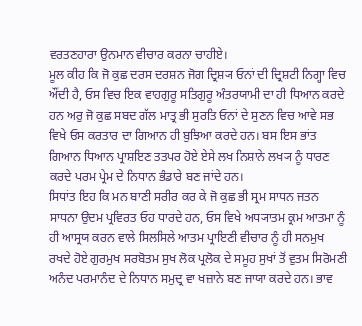ਵਰਤਣਹਾਰਾ ਉਨਮਾਨ ਵੀਚਾਰ ਕਰਨਾ ਚਾਹੀਏ।
ਮੂਲ ਕੀਹ ਕਿ ਜੋ ਕੁਛ ਦਰਸ ਦਰਸ਼ਨ ਜੋਗ ਦ੍ਰਿਸ਼੍ਯ ਓਨਾਂ ਦੀ ਦ੍ਰਿਸ਼ਟੀ ਨਿਗ੍ਹਾ ਵਿਚ ਔਂਦੀ ਹੈ, ਓਸ ਵਿਚ ਇਕ ਵਾਹਗੁਰੂ ਸਤਿਗੁਰੂ ਅੰਤਰਯਾਮੀ ਦਾ ਹੀ ਧਿਆਨ ਕਰਦੇ ਹਨ ਅਰੁ ਜੋ ਕੁਛ ਸਬਦ ਗੱਲ ਮਾਤ੍ਰ ਭੀ ਸੁਰਤਿ ਓਨਾਂ ਦੇ ਸੁਣਨ ਵਿਚ ਆਵੇ ਸਭ ਵਿਖੇ ਓਸ ਕਰਤਾਰ ਦਾ ਗਿਆਨ ਹੀ ਬੁਝਿਆ ਕਰਦੇ ਹਨ। ਬਸ ਇਸ ਭਾਂਤ ਗਿਆਨ ਧਿਆਨ ਪ੍ਰਾਸ਼ਇਣ ਤਤਪਰ ਹੋਏ ਏਸੇ ਲਖ ਨਿਸ਼ਾਨੇ ਲਖ੍ਯ ਨੂੰ ਧਾਰਣ ਕਰਦੇ ਪਰਮ ਪ੍ਰੇਮ ਦੇ ਨਿਧਾਨ ਭੰਡਾਰੇ ਬਣ ਜਾਂਦੇ ਹਨ।
ਸਿਧਾਂਤ ਇਹ ਕਿ ਮਨ ਬਾਣੀ ਸਰੀਰ ਕਰ ਕੇ ਜੋ ਕੁਛ ਭੀ ਸ੍ਰਮ ਸਾਧਨ ਜਤਨ ਸਾਧਨਾ ਉਦਮ ਪ੍ਰਵਿਰਤ ਓਹ ਧਾਰਦੇ ਹਨ, ਓਸ ਵਿਖੇ ਅਧ੍ਯਾਤਮ ਕ੍ਰਮ ਆਤਮਾ ਨੂੰ ਹੀ ਆਸ੍ਰਯ ਕਰਨ ਵਾਲੇ ਸਿਲਸਿਲੇ ਆਤਮ ਪ੍ਰਾਇਣੀ ਵੀਚਾਰ ਨੂੰ ਹੀ ਸਨਮੁਖ ਰਖਦੇ ਹੋਏ ਗੁਰਮੁਖ ਸਰਬੋਤਮ ਸੁਖ ਲੋਕ ਪ੍ਰਲੋਕ ਦੇ ਸਮੂਹ ਸੁਖਾਂ ਤੋਂ ਵੁਤਮ ਸਿਰੋਮਣੀ ਅਨੰਦ ਪਰਮਾਨੰਦ ਦੇ ਨਿਧਾਨ ਸਮੁਦ੍ਰ ਵਾ ਖਜ਼ਾਨੇ ਬਣ ਜਾਯਾ ਕਰਦੇ ਹਨ। ਭਾਵ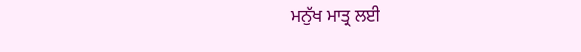ਮਨੁੱਖ ਮਾਤ੍ਰ ਲਈ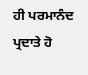ਹੀ ਪਰਮਾਨੰਦ ਪ੍ਰਦਾਤੇ ਹੋ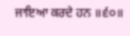ਜਾਇਆ ਕਰਦੇ ਹਨ ॥੬੦॥